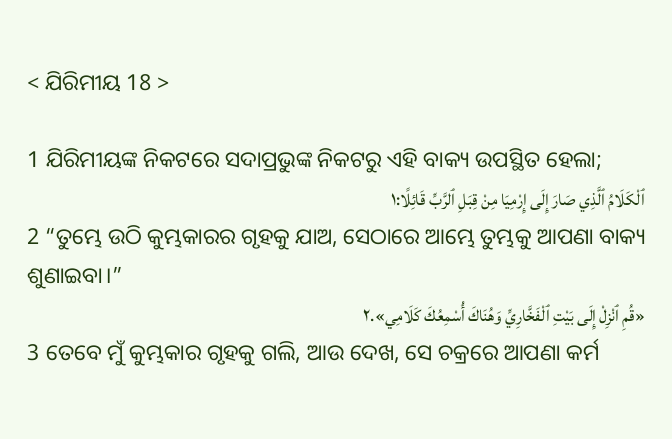< ଯିରିମୀୟ 18 >

1 ଯିରିମୀୟଙ୍କ ନିକଟରେ ସଦାପ୍ରଭୁଙ୍କ ନିକଟରୁ ଏହି ବାକ୍ୟ ଉପସ୍ଥିତ ହେଲା;
ٱلْكَلَامُ ٱلَّذِي صَارَ إِلَى إِرْمِيَا مِنْ قِبَلِ ٱلرَّبِّ قَائِلًا:١
2 “ତୁମ୍ଭେ ଉଠି କୁମ୍ଭକାରର ଗୃହକୁ ଯାଅ, ସେଠାରେ ଆମ୍ଭେ ତୁମ୍ଭକୁ ଆପଣା ବାକ୍ୟ ଶୁଣାଇବା।”
«قُمِ ٱنْزِلْ إِلَى بَيْتِ ٱلْفَخَّارِيِّ وَهُنَاكَ أُسْمِعُكَ كَلَامِي».٢
3 ତେବେ ମୁଁ କୁମ୍ଭକାର ଗୃହକୁ ଗଲି, ଆଉ ଦେଖ, ସେ ଚକ୍ରରେ ଆପଣା କର୍ମ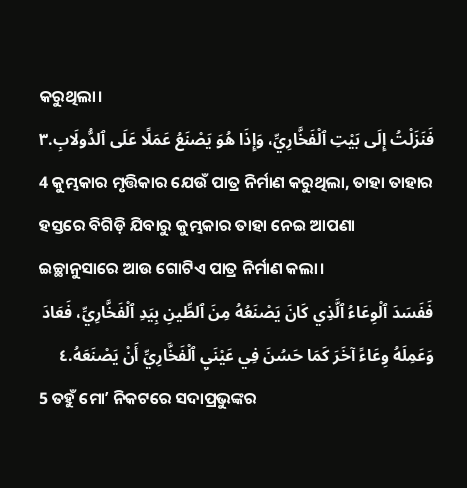କରୁଥିଲା।
فَنَزَلْتُ إِلَى بَيْتِ ٱلْفَخَّارِيِّ، وَإِذَا هُوَ يَصْنَعُ عَمَلًا عَلَى ٱلدُّولَابِ.٣
4 କୁମ୍ଭକାର ମୃତ୍ତିକାର ଯେଉଁ ପାତ୍ର ନିର୍ମାଣ କରୁଥିଲା, ତାହା ତାହାର ହସ୍ତରେ ବିଗିଡ଼ି ଯିବାରୁ କୁମ୍ଭକାର ତାହା ନେଇ ଆପଣା ଇଚ୍ଛାନୁସାରେ ଆଉ ଗୋଟିଏ ପାତ୍ର ନିର୍ମାଣ କଲା।
فَفَسَدَ ٱلْوِعَاءُ ٱلَّذِي كَانَ يَصْنَعُهُ مِنَ ٱلطِّينِ بِيَدِ ٱلْفَخَّارِيِّ، فَعَادَ وَعَمِلَهُ وِعَاءً آخَرَ كَمَا حَسُنَ فِي عَيْنَيِ ٱلْفَخَّارِيِّ أَنْ يَصْنَعَهُ.٤
5 ତହୁଁ ମୋʼ ନିକଟରେ ସଦାପ୍ରଭୁଙ୍କର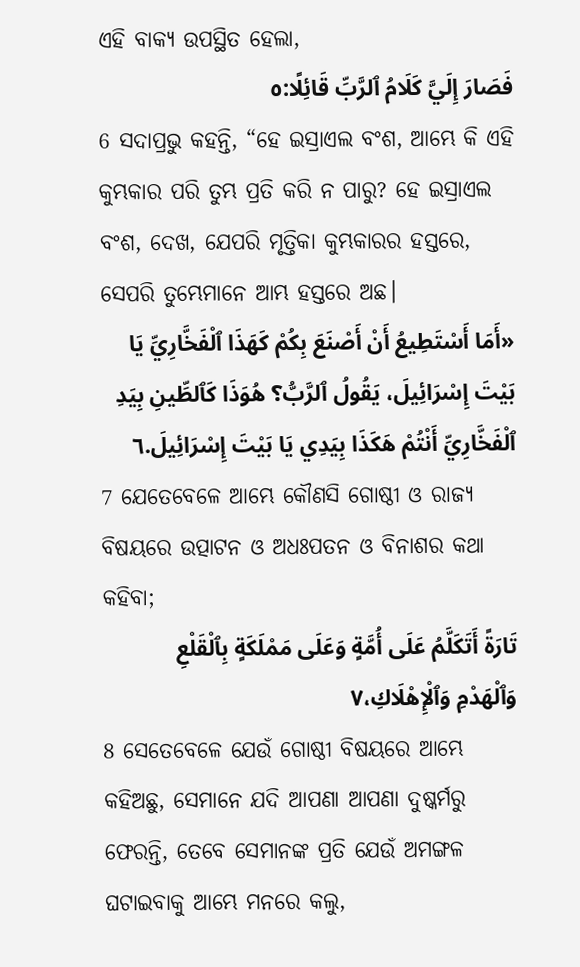ଏହି ବାକ୍ୟ ଉପସ୍ଥିତ ହେଲା,
فَصَارَ إِلَيَّ كَلَامُ ٱلرَّبِّ قَائِلًا:٥
6 ସଦାପ୍ରଭୁ କହନ୍ତି, “ହେ ଇସ୍ରାଏଲ ବଂଶ, ଆମ୍ଭେ କି ଏହି କୁମ୍ଭକାର ପରି ତୁମ୍ଭ ପ୍ରତି କରି ନ ପାରୁ? ହେ ଇସ୍ରାଏଲ ବଂଶ, ଦେଖ, ଯେପରି ମୃତ୍ତିକା କୁମ୍ଭକାରର ହସ୍ତରେ, ସେପରି ତୁମ୍ଭେମାନେ ଆମ୍ଭ ହସ୍ତରେ ଅଛ।
«أَمَا أَسْتَطِيعُ أَنْ أَصْنَعَ بِكُمْ كَهَذَا ٱلْفَخَّارِيِّ يَا بَيْتَ إِسْرَائِيلَ، يَقُولُ ٱلرَّبُّ؟ هُوَذَا كَٱلطِّينِ بِيَدِ ٱلْفَخَّارِيِّ أَنْتُمْ هَكَذَا بِيَدِي يَا بَيْتَ إِسْرَائِيلَ.٦
7 ଯେତେବେଳେ ଆମ୍ଭେ କୌଣସି ଗୋଷ୍ଠୀ ଓ ରାଜ୍ୟ ବିଷୟରେ ଉତ୍ପାଟନ ଓ ଅଧଃପତନ ଓ ବିନାଶର କଥା କହିବା;
تَارَةً أَتَكَلَّمُ عَلَى أُمَّةٍ وَعَلَى مَمْلَكَةٍ بِٱلْقَلْعِ وَٱلْهَدْمِ وَٱلْإِهْلَاكِ،٧
8 ସେତେବେଳେ ଯେଉଁ ଗୋଷ୍ଠୀ ବିଷୟରେ ଆମ୍ଭେ କହିଅଛୁ, ସେମାନେ ଯଦି ଆପଣା ଆପଣା ଦୁଷ୍କର୍ମରୁ ଫେରନ୍ତି, ତେବେ ସେମାନଙ୍କ ପ୍ରତି ଯେଉଁ ଅମଙ୍ଗଳ ଘଟାଇବାକୁ ଆମ୍ଭେ ମନରେ କଲୁ,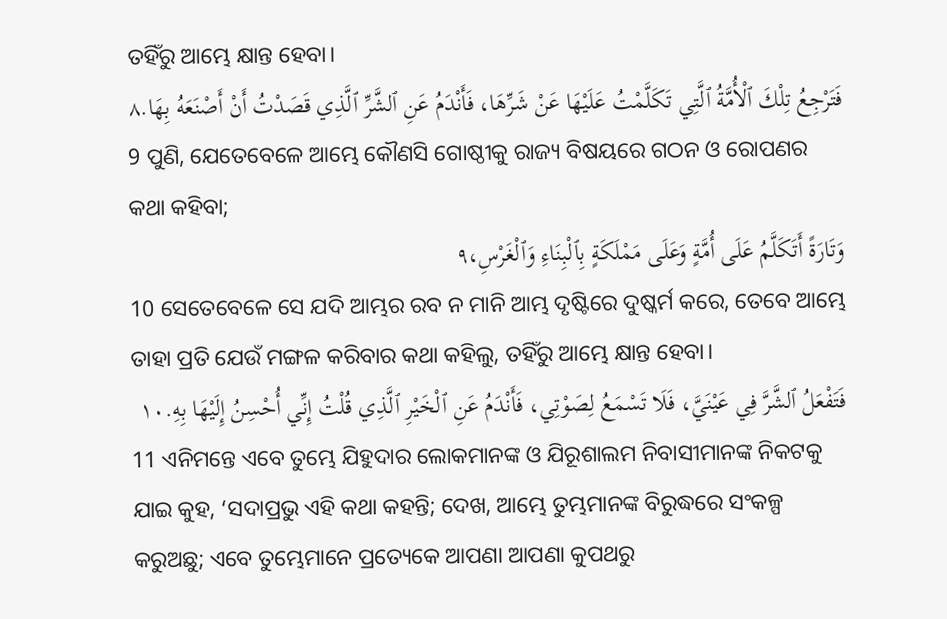ତହିଁରୁ ଆମ୍ଭେ କ୍ଷାନ୍ତ ହେବା।
فَتَرْجِعُ تِلْكَ ٱلْأُمَّةُ ٱلَّتِي تَكَلَّمْتُ عَلَيْهَا عَنْ شَرِّهَا، فَأَنْدَمُ عَنِ ٱلشَّرِّ ٱلَّذِي قَصَدْتُ أَنْ أَصْنَعَهُ بِهَا.٨
9 ପୁଣି, ଯେତେବେଳେ ଆମ୍ଭେ କୌଣସି ଗୋଷ୍ଠୀକୁ ରାଜ୍ୟ ବିଷୟରେ ଗଠନ ଓ ରୋପଣର କଥା କହିବା;
وَتَارَةً أَتَكَلَّمُ عَلَى أُمَّةٍ وَعَلَى مَمْلَكَةٍ بِٱلْبِنَاءِ وَٱلْغَرْسِ،٩
10 ସେତେବେଳେ ସେ ଯଦି ଆମ୍ଭର ରବ ନ ମାନି ଆମ୍ଭ ଦୃଷ୍ଟିରେ ଦୁଷ୍କର୍ମ କରେ, ତେବେ ଆମ୍ଭେ ତାହା ପ୍ରତି ଯେଉଁ ମଙ୍ଗଳ କରିବାର କଥା କହିଲୁ, ତହିଁରୁ ଆମ୍ଭେ କ୍ଷାନ୍ତ ହେବା।
فَتَفْعَلُ ٱلشَّرَّ فِي عَيْنَيَّ، فَلَا تَسْمَعُ لِصَوْتِي، فَأَنْدَمُ عَنِ ٱلْخَيْرِ ٱلَّذِي قُلْتُ إِنِّي أُحْسِنُ إِلَيْهَا بِهِ.١٠
11 ଏନିମନ୍ତେ ଏବେ ତୁମ୍ଭେ ଯିହୁଦାର ଲୋକମାନଙ୍କ ଓ ଯିରୂଶାଲମ ନିବାସୀମାନଙ୍କ ନିକଟକୁ ଯାଇ କୁହ, ‘ସଦାପ୍ରଭୁ ଏହି କଥା କହନ୍ତି; ଦେଖ, ଆମ୍ଭେ ତୁମ୍ଭମାନଙ୍କ ବିରୁଦ୍ଧରେ ସଂକଳ୍ପ କରୁଅଛୁ; ଏବେ ତୁମ୍ଭେମାନେ ପ୍ରତ୍ୟେକେ ଆପଣା ଆପଣା କୁପଥରୁ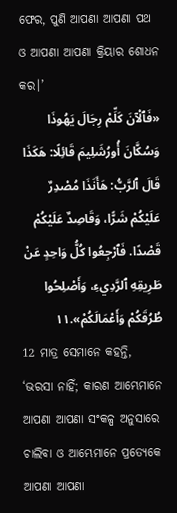ଫେର, ପୁଣି ଆପଣା ଆପଣା ପଥ ଓ ଆପଣା ଆପଣା କ୍ରିୟାର ଶୋଧନ କର।’
«فَٱلْآنَ كَلِّمْ رِجَالَ يَهُوذَا وَسُكَّانَ أُورُشَلِيمَ قَائِلًا: هَكَذَا قَالَ ٱلرَّبُّ: هَأَنَذَا مُصْدِرٌ عَلَيْكُمْ شَرًّا، وَقَاصِدٌ عَلَيْكُمْ قَصْدًا. فَٱرْجِعُوا كُلُّ وَاحِدٍ عَنْ طَرِيقِهِ ٱلرَّدِيءِ، وَأَصْلِحُوا طُرُقَكُمْ وَأَعْمَالَكُمْ».١١
12 ମାତ୍ର ସେମାନେ କହନ୍ତି, ‘ଭରସା ନାହିଁ; କାରଣ ଆମ୍ଭେମାନେ ଆପଣା ଆପଣା ସଂକଳ୍ପ ଅନୁସାରେ ଚାଲିବା ଓ ଆମ୍ଭେମାନେ ପ୍ରତ୍ୟେକେ ଆପଣା ଆପଣା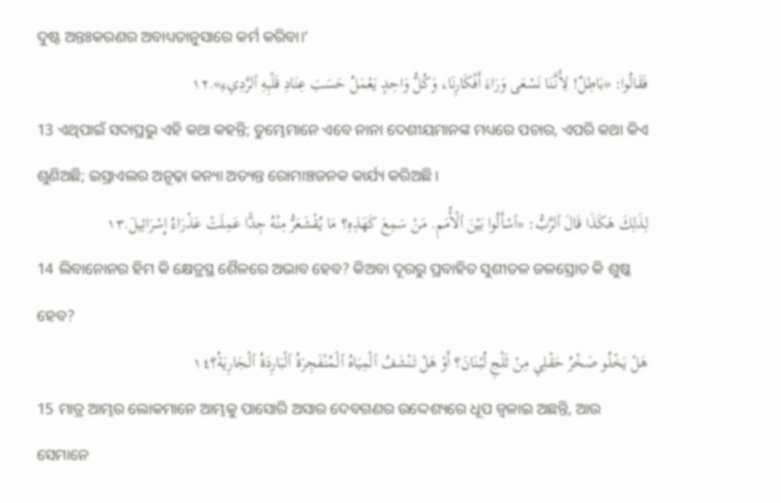ଦୁଷ୍ଟ ଅନ୍ତଃକରଣର ଅବାଧ୍ୟତାନୁସାରେ କର୍ମ କରିବା।’
فَقَالُوا: «بَاطِلٌ! لِأَنَّنَا نَسْعَى وَرَاءَ أَفْكَارِنَا، وَكُلُّ وَاحِدٍ يَعْمَلُ حَسَبَ عِنَادِ قَلْبِهِ ٱلرَّدِيءِ».١٢
13 ଏଥିପାଇଁ ସଦାପ୍ରଭୁ ଏହି କଥା କହନ୍ତି; ତୁମ୍ଭେମାନେ ଏବେ ନାନା ଦେଶୀୟମାନଙ୍କ ମଧ୍ୟରେ ପଚାର, ଏପରି କଥା କିଏ ଶୁଣିଅଛି; ଇସ୍ରାଏଲର ଅନୂଢ଼ା କନ୍ୟା ଅତ୍ୟନ୍ତ ରୋମାଞ୍ଚଜନକ କାର୍ଯ୍ୟ କରିଅଛି।
لِذَلِكَ هَكَذَا قَالَ ٱلرَّبُّ: «ٱسْأَلُوا بَيْنَ ٱلْأُمَمِ. مَنْ سَمِعَ كَهَذِهِ؟ مَا يُقْشَعَرُّ مِنْهُ جِدًّا عَمِلَتْ عَذْرَاءُ إِسْرَائِيلَ.١٣
14 ଲିବାନୋନର ହିମ କି କ୍ଷେତ୍ରସ୍ଥ ଶୈଳରେ ଅଭାବ ହେବ? କିଅବା ଦୂରରୁ ପ୍ରବାହିତ ସୁଶୀତଳ ଜଳସ୍ରୋତ କି ଶୁଷ୍କ ହେବ?
هَلْ يَخْلُو صَخْرُ حَقْلِي مِنْ ثَلْجِ لُبْنَانَ؟ أَوْ هَلْ تَنْشَفُ ٱلْمِيَاهُ ٱلْمُنْفَجِرَةُ ٱلْبَارِدَةُ ٱلْجَارِيَةُ؟١٤
15 ମାତ୍ର ଆମ୍ଭର ଲୋକମାନେ ଆମ୍ଭକୁ ପାସୋରି ଅସାର ଦେବଗଣର ଉଦ୍ଦେଶ୍ୟରେ ଧୂପ ଜ୍ୱଳାଇ ଅଛନ୍ତି, ଆଉ ସେମାନେ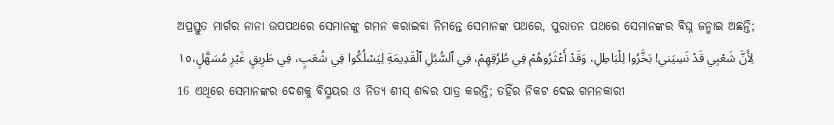ଅପ୍ରସ୍ତୁତ ମାର୍ଗର ନାନା ଉପପଥରେ ସେମାନଙ୍କୁ ଗମନ କରାଇବା ନିମନ୍ତେ ସେମାନଙ୍କ ପଥରେ, ପୁରାତନ ପଥରେ ସେମାନଙ୍କର ବିଘ୍ନ ଜନ୍ମାଇ ଅଛନ୍ତି;
لِأَنَّ شَعْبِي قَدْ نَسِيَني! بَخَّرُوا لِلْبَاطِلِ، وَقَدْ أَعْثَرُوهُمْ فِي طُرُقِهِمْ، فِي ٱلسُّبُلِ ٱلْقَدِيمَةِ لِيَسْلُكُوا فِي شُعَبٍ، فِي طَرِيقٍ غَيْرِ مُسَهَّلٍ،١٥
16 ଏଥିରେ ସେମାନଙ୍କର ଦେଶକୁ ବିସ୍ମୟର ଓ ନିତ୍ୟ ଶୀସ୍‍ ଶବ୍ଦର ପାତ୍ର କରନ୍ତି; ତହିଁର ନିକଟ ଦେଇ ଗମନକାରୀ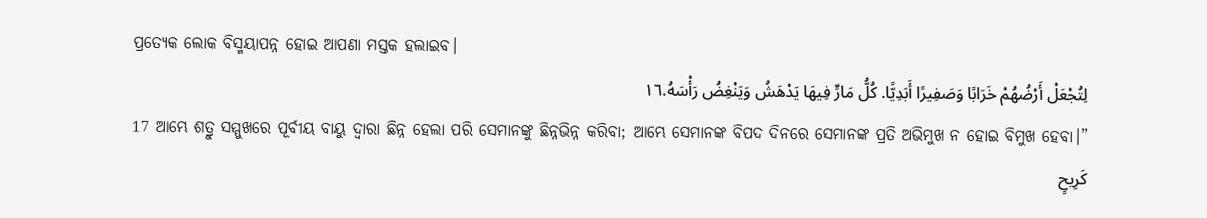ପ୍ରତ୍ୟେକ ଲୋକ ବିସ୍ମୟାପନ୍ନ ହୋଇ ଆପଣା ମସ୍ତକ ହଲାଇବ।
لِتُجْعَلْ أَرْضُهُمْ خَرَابًا وَصَفِيرًا أَبَدِيًّا. كُلُّ مَارٍّ فِيهَا يَدْهَشُ وَيَنْغِضُ رَأْسَهُ.١٦
17 ଆମ୍ଭେ ଶତ୍ରୁ ସମ୍ମୁଖରେ ପୂର୍ବୀୟ ବାୟୁ ଦ୍ୱାରା ଛିନ୍ନ ହେଲା ପରି ସେମାନଙ୍କୁ ଛିନ୍ନଭିନ୍ନ କରିବା; ଆମ୍ଭେ ସେମାନଙ୍କ ବିପଦ ଦିନରେ ସେମାନଙ୍କ ପ୍ରତି ଅଭିମୁଖ ନ ହୋଇ ବିମୁଖ ହେବା।”
كَرِيحٍ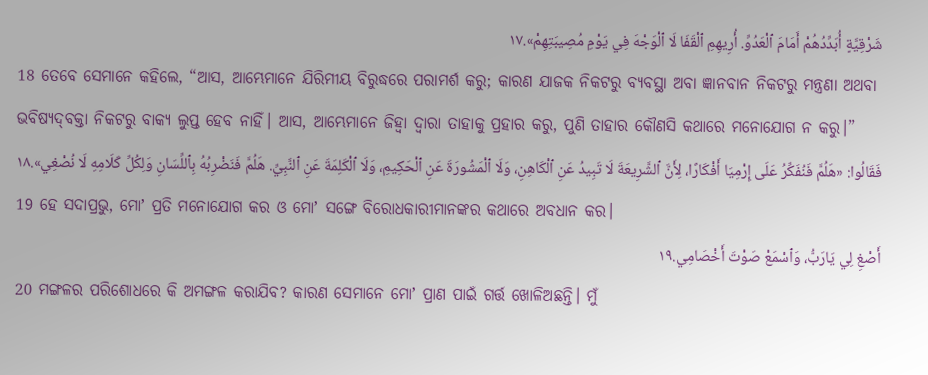شَرْقِيَّةٍ أُبَدِّدُهُمْ أَمَامَ ٱلْعَدُوِّ. أُرِيهِمِ ٱلْقَفَا لَا ٱلْوَجْهَ فِي يَوْمِ مُصِيبَتِهِمْ».١٧
18 ତେବେ ସେମାନେ କହିଲେ, “ଆସ, ଆମ୍ଭେମାନେ ଯିରିମୀୟ ବିରୁଦ୍ଧରେ ପରାମର୍ଶ କରୁ; କାରଣ ଯାଜକ ନିକଟରୁ ବ୍ୟବସ୍ଥା ଅବା ଜ୍ଞାନବାନ ନିକଟରୁ ମନ୍ତ୍ରଣା ଅଥବା ଭବିଷ୍ୟଦ୍‍ବକ୍ତା ନିକଟରୁ ବାକ୍ୟ ଲୁପ୍ତ ହେବ ନାହିଁ। ଆସ, ଆମ୍ଭେମାନେ ଜିହ୍ୱା ଦ୍ୱାରା ତାହାକୁ ପ୍ରହାର କରୁ, ପୁଣି ତାହାର କୌଣସି କଥାରେ ମନୋଯୋଗ ନ କରୁ।”
فَقَالُوا: «هَلُمَّ فَنُفَكِّرُ عَلَى إِرْمِيَا أَفْكَارًا، لِأَنَّ ٱلشَّرِيعَةَ لَا تَبِيدُ عَنِ ٱلْكَاهِنِ، وَلَا ٱلْمَشُورَةَ عَنِ ٱلْحَكِيمِ، وَلَا ٱلْكَلِمَةَ عَنِ ٱلنَّبِيِّ. هَلُمَّ فَنَضْرِبُهُ بِٱللِّسَانِ وَلِكُلِّ كَلَامِهِ لَا نُصْغِي».١٨
19 ହେ ସଦାପ୍ରଭୁ, ମୋʼ ପ୍ରତି ମନୋଯୋଗ କର ଓ ମୋʼ ସଙ୍ଗେ ବିରୋଧକାରୀମାନଙ୍କର କଥାରେ ଅବଧାନ କର।
أَصْغِ لِي يَارَبُّ، وَٱسْمَعْ صَوْتَ أَخْصَامِي.١٩
20 ମଙ୍ଗଳର ପରିଶୋଧରେ କି ଅମଙ୍ଗଳ କରାଯିବ? କାରଣ ସେମାନେ ମୋʼ ପ୍ରାଣ ପାଇଁ ଗର୍ତ୍ତ ଖୋଳିଅଛନ୍ତି। ମୁଁ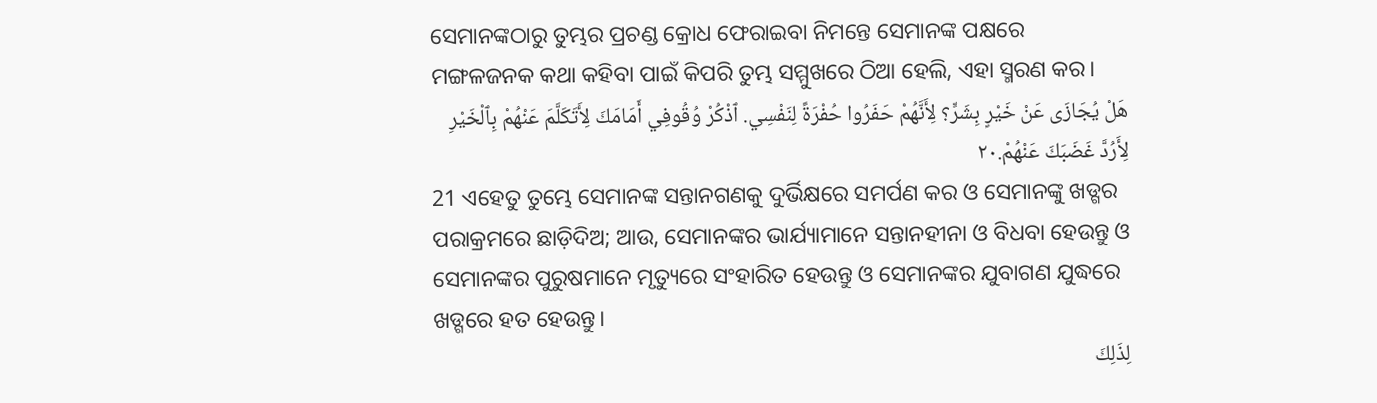ସେମାନଙ୍କଠାରୁ ତୁମ୍ଭର ପ୍ରଚଣ୍ଡ କ୍ରୋଧ ଫେରାଇବା ନିମନ୍ତେ ସେମାନଙ୍କ ପକ୍ଷରେ ମଙ୍ଗଳଜନକ କଥା କହିବା ପାଇଁ କିପରି ତୁମ୍ଭ ସମ୍ମୁଖରେ ଠିଆ ହେଲି, ଏହା ସ୍ମରଣ କର।
هَلْ يُجَازَى عَنْ خَيْرٍ بِشَرٍّ؟ لِأَنَّهُمْ حَفَرُوا حُفْرَةً لِنَفْسِي. ٱذْكُرْ وُقُوفِي أَمَامَكَ لِأَتَكَلَّمَ عَنْهُمْ بِٱلْخَيْرِ لِأَرُدَّ غَضَبَكَ عَنْهُمْ.٢٠
21 ଏହେତୁ ତୁମ୍ଭେ ସେମାନଙ୍କ ସନ୍ତାନଗଣକୁ ଦୁର୍ଭିକ୍ଷରେ ସମର୍ପଣ କର ଓ ସେମାନଙ୍କୁ ଖଡ୍ଗର ପରାକ୍ରମରେ ଛାଡ଼ିଦିଅ; ଆଉ, ସେମାନଙ୍କର ଭାର୍ଯ୍ୟାମାନେ ସନ୍ତାନହୀନା ଓ ବିଧବା ହେଉନ୍ତୁ ଓ ସେମାନଙ୍କର ପୁରୁଷମାନେ ମୃତ୍ୟୁରେ ସଂହାରିତ ହେଉନ୍ତୁ ଓ ସେମାନଙ୍କର ଯୁବାଗଣ ଯୁଦ୍ଧରେ ଖଡ୍ଗରେ ହତ ହେଉନ୍ତୁ।
لِذَلِكَ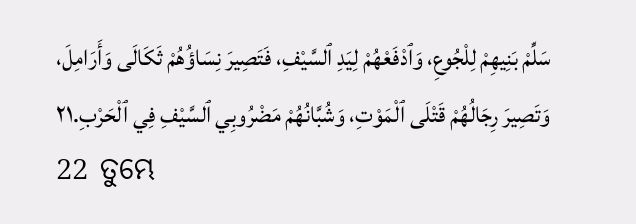سَلِّمْ بَنِيهِمْ لِلْجُوعِ، وَٱدْفَعْهُمْ لِيَدِ ٱلسَّيْفِ، فَتَصِيرَ نِسَاؤُهُمْ ثَكَالَى وَأَرَامِلَ، وَتَصِيرَ رِجَالُهُمْ قَتْلَى ٱلْمَوْتِ، وَشُبَّانُهُمْ مَضْرُوبِي ٱلسَّيْفِ فِي ٱلْحَرْبِ.٢١
22 ତୁମ୍ଭେ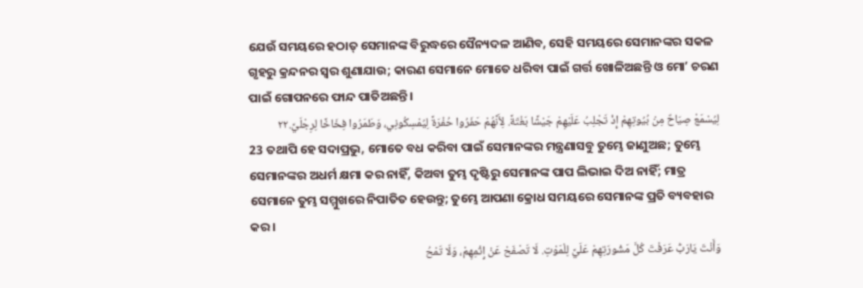ଯେଉଁ ସମୟରେ ହଠାତ୍‍ ସେମାନଙ୍କ ବିରୁଦ୍ଧରେ ସୈନ୍ୟଦଳ ଆଣିବ, ସେହି ସମୟରେ ସେମାନଙ୍କର ସକଳ ଗୃହରୁ କ୍ରନ୍ଦନର ସ୍ୱର ଶୁଣାଯାଉ; କାରଣ ସେମାନେ ମୋତେ ଧରିବା ପାଇଁ ଗର୍ତ୍ତ ଖୋଳିଅଛନ୍ତି ଓ ମୋʼ ଚରଣ ପାଇଁ ଗୋପନରେ ଫାନ୍ଦ ପାତିଅଛନ୍ତି।
لِيُسْمَعْ صِيَاحٌ مِنْ بُيُوتِهِمْ إِذْ تَجْلِبُ عَلَيْهِمْ جَيْشًا بَغْتَةً. لِأَنَّهُمْ حَفَرُوا حُفْرَةً لِيُمْسِكُونِي، وَطَمَرُوا فِخَاخًا لِرِجْلَيَّ.٢٢
23 ତଥାପି ହେ ସଦାପ୍ରଭୁ, ମୋତେ ବଧ କରିବା ପାଇଁ ସେମାନଙ୍କର ମନ୍ତ୍ରଣାସବୁ ତୁମ୍ଭେ ଜାଣୁଅଛ; ତୁମ୍ଭେ ସେମାନଙ୍କର ଅଧର୍ମ କ୍ଷମା କର ନାହିଁ, କିଅବା ତୁମ୍ଭ ଦୃଷ୍ଟିରୁ ସେମାନଙ୍କ ପାପ ଲିଭାଇ ଦିଅ ନାହିଁ; ମାତ୍ର ସେମାନେ ତୁମ୍ଭ ସମ୍ମୁଖରେ ନିପାତିତ ହେଉନ୍ତୁ; ତୁମ୍ଭେ ଆପଣା କ୍ରୋଧ ସମୟରେ ସେମାନଙ୍କ ପ୍ରତି ବ୍ୟବହାର କର।
وَأَنْتَ يَارَبُّ عَرَفْتَ كُلَّ مَشُورَتِهِمْ عَلَيَّ لِلْمَوْتِ. لَا تَصْفَحْ عَنْ إِثْمِهِمْ، وَلَا تَمْحُ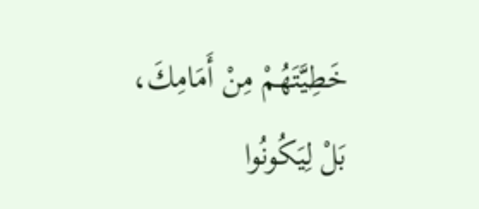خَطِيَّتَهُمْ مِنْ أَمَامِكَ، بَلْ لِيَكُونُوا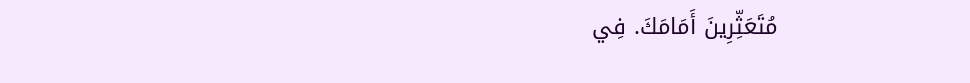مُتَعَثِّرِينَ أَمَامَكَ. فِي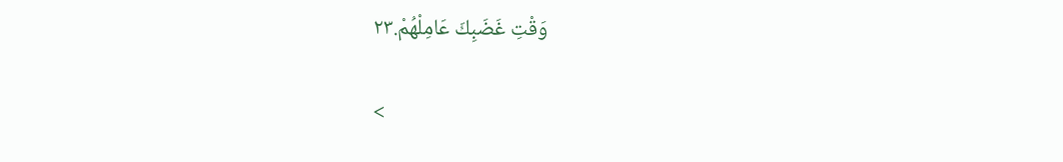وَقْتِ غَضَبِكَ عَامِلْهُمْ.٢٣

<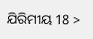ଯିରିମୀୟ 18 >